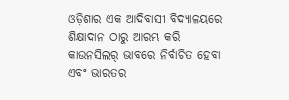ଓଡ଼ିଶାର ଏକ ଆଦିବାସୀ ବିଦ୍ୟାଳୟରେ ଶିକ୍ଷାଦାନ ଠାରୁ ଆରମ୍ଭ କରି କାଉନସିଲର୍‌ ଭାବରେ ନିର୍ବାଚିତ ହେବା ଏବଂ ଭାରତର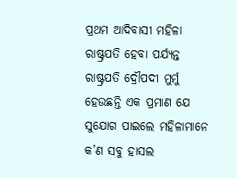ପ୍ରଥମ ଆଦିବାସୀ ମହିଳା ରାଷ୍ଟ୍ରପତି ହେବା ପର୍ଯ୍ୟନ୍ତ ରାଷ୍ଟ୍ରପତି ଦ୍ରୌପଦୀ ମୁର୍ମୁ ହେଉଛନ୍ତି ଏକ ପ୍ରମାଣ ଯେ ସୁଯୋଗ ପାଇଲେ ମହିଳାମାନେ କ’ଣ ସବୁ ହାସଲ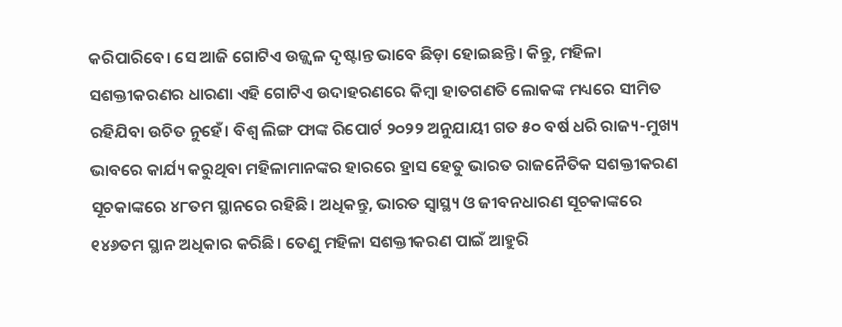କରିପାରିବେ। ସେ ଆଜି ଗୋଟିଏ ଉଜ୍ଜ୍ବଳ ଦୃଷ୍ଟାନ୍ତ ଭାବେ ଛିଡ଼ା ହୋଇଛନ୍ତି। କିନ୍ତୁ, ମହିଳା ସଶକ୍ତୀକରଣର ଧାରଣା ଏହି ଗୋଟିଏ ଉଦାହରଣରେ କିମ୍ବା ହାତଗଣତି ଲୋକଙ୍କ ମଧ୍ୟରେ ସୀମିତ ରହିଯିବା‌ ଉଚିତ ନୁହେଁ। ବିଶ୍ବ ଲିଙ୍ଗ ଫାଙ୍କ ରିପୋର୍ଟ ୨୦୨୨ ଅନୁଯାୟୀ ଗତ ୫୦ ବର୍ଷ ଧରି ରାଜ୍ୟ-ମୁଖ୍ୟ ଭାବରେ କାର୍ଯ୍ୟ କରୁଥିବା ମହିଳାମାନଙ୍କର ହା‌ରରେ ହ୍ରାସ ହେତୁ ଭାରତ ରାଜନୈତିକ ସଶକ୍ତୀକରଣ ସୂଚକାଙ୍କରେ ୪୮ତମ ସ୍ଥାନରେ ରହିଛି। ଅଧିକନ୍ତୁ, ଭାରତ ସ୍ୱାସ୍ଥ୍ୟ ଓ ଜୀବନଧାରଣ ସୂଚକାଙ୍କରେ ୧୪୬ତମ ସ୍ଥାନ ଅଧିକାର କରିଛି। ତେଣୁ ମହିଳା ସଶକ୍ତୀକରଣ ପାଇଁ ଆହୁରି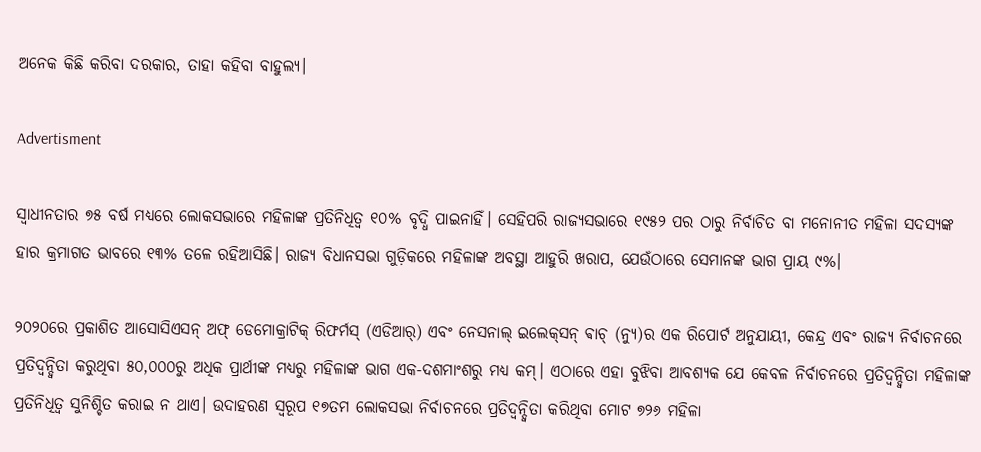ଅନେକ କିଛି କରିବା ଦରକାର, ତାହା କହିବା ବାହୁଲ୍ୟ।

Advertisment

ସ୍ୱାଧୀନତାର ୭୫ ବର୍ଷ ମଧ୍ୟରେ ଲୋକସଭାରେ ମହିଳାଙ୍କ ପ୍ରତିନିଧିତ୍ୱ ୧୦% ବୃଦ୍ଧି ପାଇନାହିଁ। ସେହିପରି ରାଜ୍ୟସଭାରେ ୧୯୫୨ ପର ଠାରୁ ନିର୍ବାଚିତ ବା ମନୋନୀତ ମହିଳା ସଦସ୍ୟଙ୍କ ହାର କ୍ରମାଗତ ଭାବରେ ୧୩% ତଳେ ରହିଆସିଛି। ରାଜ୍ୟ ବିଧାନସଭା ଗୁଡ଼ିକରେ ମହିଳାଙ୍କ ଅବସ୍ଥା ଆହୁରି ଖରାପ, ଯେଉଁଠାରେ ସେମାନଙ୍କ ଭାଗ ପ୍ରାୟ ୯%।

୨୦୨୦ରେ ପ୍ରକାଶିତ ଆସୋସିଏସନ୍ ଅଫ୍ ଡେମୋକ୍ରାଟିକ୍ ରିଫର୍ମସ୍‌ (ଏଡିଆର୍) ଏବଂ ନେସନାଲ୍ ଇଲେକ୍‌ସନ୍ ଵାଚ୍ (ନ୍ୟୁ)ର ଏକ ରିପୋର୍ଟ ଅନୁଯାୟୀ, କେନ୍ଦ୍ର ଏବଂ ରାଜ୍ୟ ନିର୍ବାଚନରେ ପ୍ରତିଦ୍ବନ୍ଦ୍ବିତା କରୁଥିବା ୫୦,୦୦୦ରୁ ଅଧିକ ପ୍ରାର୍ଥୀଙ୍କ ମଧ୍ୟରୁ ମହିଳାଙ୍କ ଭାଗ ଏକ-ଦଶମାଂଶରୁ ମଧ୍ୟ କମ୍। ଏଠାରେ ଏହା ବୁଝିବା ଆବଶ୍ୟକ ଯେ କେବଳ ନିର୍ବାଚନରେ ପ୍ରତିଦ୍ୱନ୍ଦ୍ୱିତା ମହିଳାଙ୍କ ପ୍ରତିନିଧିତ୍ୱ ସୁନିଶ୍ଚିତ କରାଇ ନ ଥାଏ। ଉଦାହରଣ ସ୍ୱରୂପ ୧୭ତମ ଲୋକସଭା ନିର୍ବାଚନରେ ପ୍ରତିଦ୍ୱନ୍ଦ୍ୱିତା କରିଥିବା ମୋଟ ୭୨୬ ମହିଳା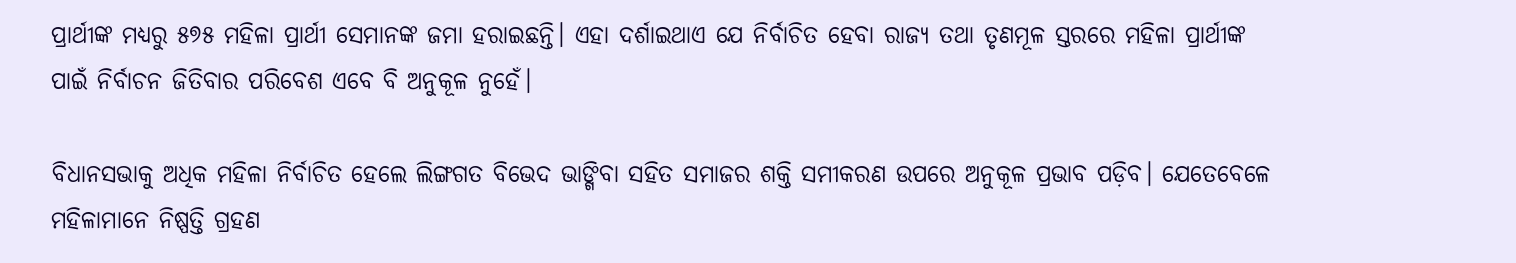ପ୍ରାର୍ଥୀଙ୍କ ମଧ୍ୟରୁ ୫୭୫ ମହିଳା ପ୍ରାର୍ଥୀ ସେମାନଙ୍କ ଜମା ହରାଇଛନ୍ତି। ଏହା ଦର୍ଶାଇଥାଏ ଯେ ନିର୍ବାଚିତ ହେବା ରାଜ୍ୟ ତଥା ତୃଣମୂଳ ସ୍ତରରେ ମହିଳା ପ୍ରାର୍ଥୀଙ୍କ ପାଇଁ ନିର୍ବାଚନ ଜିତିବାର ପରିବେଶ ଏବେ ବି ଅନୁକୂଳ ନୁହେଁ।

ବିଧାନସଭାକୁ ଅଧିକ ମହିଳା ନିର୍ବାଚିତ ହେଲେ ଲିଙ୍ଗଗତ ବିଭେଦ ଭାଙ୍ଗିବା ସହିତ ସମାଜର ଶକ୍ତି ସମୀକରଣ ଉପରେ ଅନୁକୂଳ ପ୍ରଭାବ ପଡ଼ିବ। ଯେତେବେଳେ ମହିଳାମାନେ ନିଷ୍ପତ୍ତି ଗ୍ରହଣ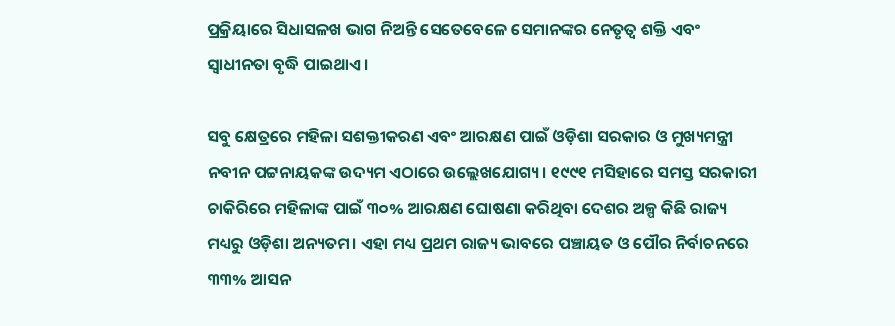ପ୍ରକ୍ରିୟାରେ ସିଧାସଳଖ ଭାଗ ନିଅନ୍ତି ସେତେବେଳେ ସେମାନଙ୍କର ନେତୃତ୍ୱ ଶକ୍ତି ଏବଂ ସ୍ୱାଧୀନତା ବୃଦ୍ଧି ପାଇଥାଏ।

ସବୁ କ୍ଷେତ୍ରରେ ମହିଳା ସଶକ୍ତୀକରଣ ଏବଂ ଆରକ୍ଷଣ ପାଇଁ ଓଡ଼ିଶା ସରକାର ଓ ମୁଖ୍ୟମନ୍ତ୍ରୀ ନବୀନ ପଟ୍ଟନାୟକଙ୍କ ଉଦ୍ୟମ ଏଠାରେ ଉଲ୍ଲେଖଯୋଗ୍ୟ। ୧୯୯୧ ମସିହାରେ ସମସ୍ତ ସରକାରୀ ଚାକିରିରେ ମହିଳାଙ୍କ ପାଇଁ ୩୦% ଆରକ୍ଷଣ ଘୋଷଣା କରିଥିବା ଦେଶର ଅଳ୍ପ କିଛି ରାଜ୍ୟ ମଧ୍ୟରୁ ଓଡ଼ିଶା ଅନ୍ୟତମ। ଏହା ମଧ୍ୟ ପ୍ରଥମ ରାଜ୍ୟ ଭାବରେ ପଞ୍ଚାୟତ ଓ ପୌର ନିର୍ବାଚନରେ ୩୩% ଆସନ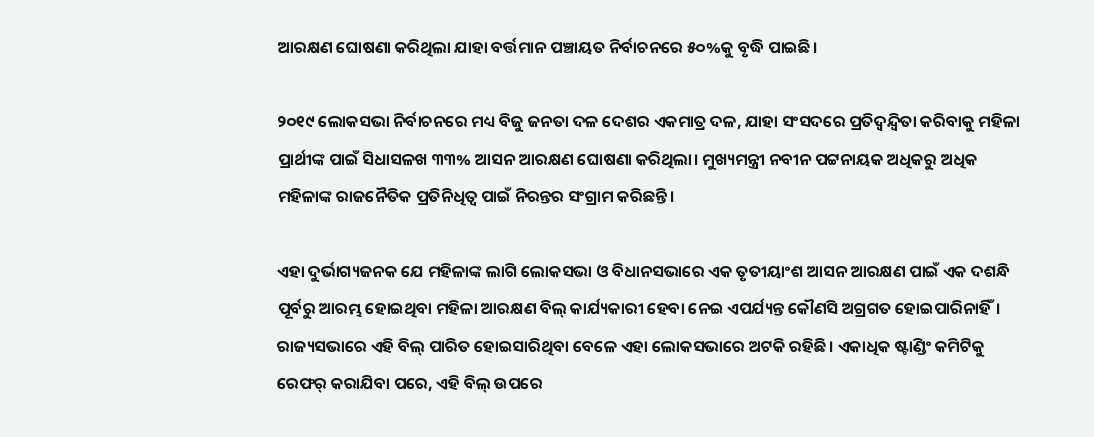ଆରକ୍ଷଣ ଘୋଷଣା କରିଥିଲା ଯାହା ବର୍ତ୍ତମାନ ପଞ୍ଚାୟତ ନିର୍ବାଚନରେ ୫୦%କୁ ବୃଦ୍ଧି ପାଇଛି।

୨୦୧୯ ଲୋକସଭା ନିର୍ବାଚନରେ ମଧ୍ୟ ବିଜୁ ଜନତା ଦଳ ଦେଶର ଏକମାତ୍ର ଦଳ, ଯାହା ସଂସଦରେ ପ୍ରତିଦ୍ୱନ୍ଦ୍ୱିତା କରିବାକୁ ମହିଳା ପ୍ରାର୍ଥୀଙ୍କ ପାଇଁ ସିଧାସଳଖ ୩୩% ଆସନ ଆରକ୍ଷଣ ଘୋଷଣା କରିଥିଲା। ମୁଖ୍ୟମନ୍ତ୍ରୀ ନବୀନ ପଟ୍ଟନାୟକ ଅଧିକରୁ ଅଧିକ ମହିଳାଙ୍କ ରାଜନୈତିକ ପ୍ରତିନିଧିତ୍ୱ ପାଇଁ ନିରନ୍ତର ସଂଗ୍ରାମ କରିଛନ୍ତି।

ଏହା ଦୁର୍ଭାଗ୍ୟଜନକ ଯେ ମହିଳାଙ୍କ ଲାଗି ଲୋକସଭା ଓ ବିଧାନସଭାରେ ଏକ ତୃତୀୟାଂଶ ଆସନ ଆରକ୍ଷଣ ପାଇଁ ଏକ ଦଶନ୍ଧି ପୂର୍ବରୁ ଆରମ୍ଭ ହୋଇଥିବା ମହିଳା ଆରକ୍ଷଣ ବିଲ୍ କାର୍ଯ୍ୟକାରୀ ହେବା ନେଇ ଏପର୍ଯ୍ୟନ୍ତ କୌଣସି ଅଗ୍ରଗତ ହୋଇପାରିନାହିଁ। ରାଜ୍ୟସଭାରେ ଏହି ବିଲ୍ ପାରିତ ହୋଇସାରିଥିବା ବେଳେ ଏହା ଲୋକସଭାରେ ଅଟକି ରହିଛି। ଏକାଧିକ ଷ୍ଟାଣ୍ଡିଂ କମିଟିକୁ ରେଫର୍ କରାଯିବା ପରେ, ଏହି ବିଲ୍ ଉପରେ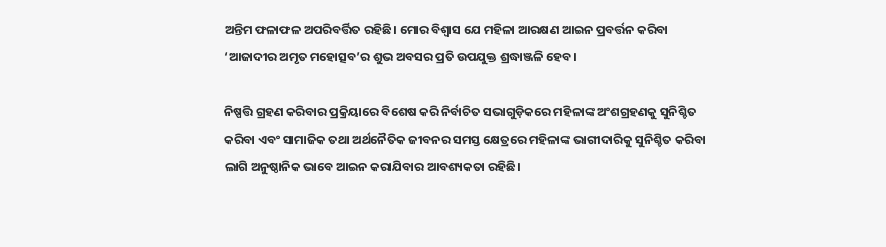ଅନ୍ତିମ ଫଳାଫଳ ଅପରିବର୍ତ୍ତିତ ରହିଛି। ମୋର ବିଶ୍ବାସ ଯେ ମହିଳା ଆରକ୍ଷଣ ଆଇନ ପ୍ରବର୍ତ୍ତନ କରିବା ‘ଆଜାଦୀର ଅମୃତ ମହୋତ୍ସବ’ର ଶୁଭ ଅବସର ପ୍ରତି ଉପଯୁକ୍ତ ଶ୍ରଦ୍ଧାଞ୍ଜଳି ହେବ।

ନିଷ୍ପତ୍ତି ଗ୍ରହଣ କରିବାର ପ୍ରକ୍ରିୟାରେ ବିଶେଷ କରି ନିର୍ବାଚିତ ସଭାଗୁଡ଼ିକରେ ମହିଳାଙ୍କ ଅଂଶଗ୍ରହଣକୁ ସୁନିଶ୍ଚିତ କରିବା ଏବଂ ସାମାଜିକ ତଥା ଅର୍ଥନୈତିକ ଜୀବନର ସମସ୍ତ କ୍ଷେତ୍ରରେ ମହିଳାଙ୍କ ଭାଗୀଦାରିକୁ ସୁନିଶ୍ଚିତ କରିବା ଲାଗି ଅନୁଷ୍ଠାନିକ ଭାବେ ଆଇନ କରାଯିବାର ଆବଶ୍ୟକତା ରହିଛି।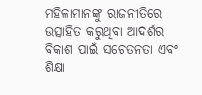ମହିଳାମାନଙ୍କୁ ରାଜନୀତିରେ ଉତ୍ସାହିତ କରୁଥିବା ଆଦର୍ଶର ବିକାଶ ପାଇଁ ସଚେତନତା ଏବଂ ଶିକ୍ଷା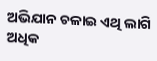ଅଭିଯାନ ଚଳାଇ ଏଥି ଲାଗି ଅଧିକ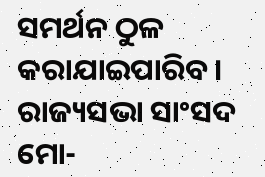ସମର୍ଥନ ଠୁଳ କରାଯାଇପାରିବ।
ରାଜ୍ୟସଭା ସାଂସଦ
ମୋ-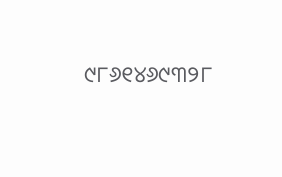୯୮୬୧୪୬୯୩୨୮